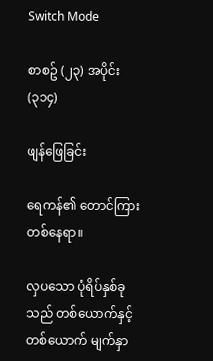Switch Mode

စာစဥ် (၂၃) အပိုင်း (၃၁၄)

ဖျန်ဖြေခြင်း

ရေကန်၏ တောင်ကြား တစ်နေရာ။

လှပသော ပုံရိပ်နှစ်ခုသည် တစ်ယောက်နှင့် တစ်ယောက် မျက်နှာ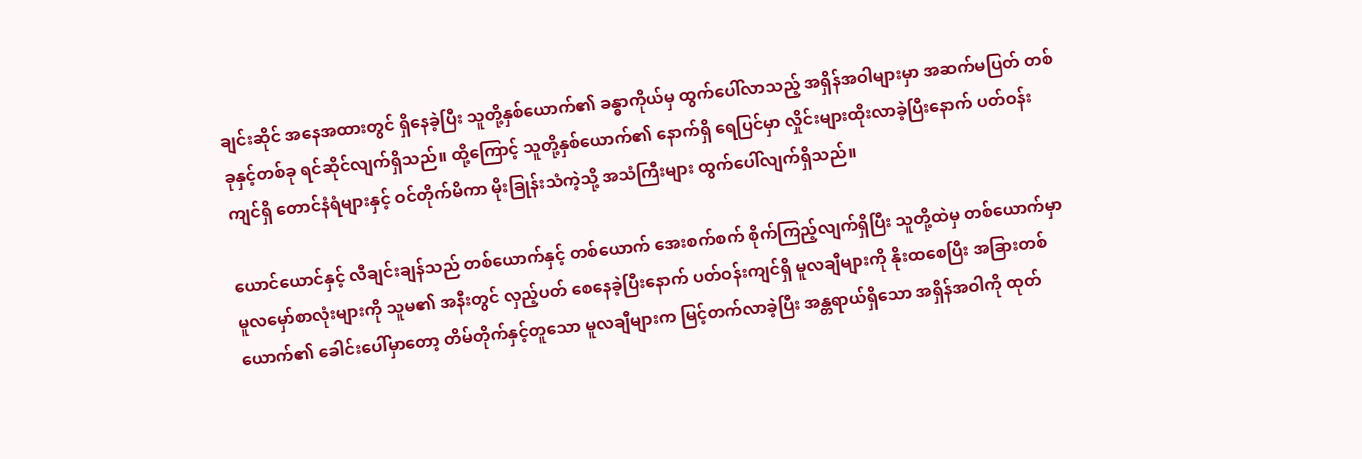ချင်းဆိုင် အနေအထားတွင် ရှိနေခဲ့ပြီး သူတို့နှစ်ယောက်၏ ခန္ဓာကိုယ်မှ ထွက်ပေါ်လာသည့် အရှိန်အဝါများမှာ အဆက်မပြတ် တစ်ခုနှင့်တစ်ခု ရင်ဆိုင်လျက်ရှိသည်။ ထို့ကြောင့် သူတို့နှစ်ယောက်၏ နောက်ရှိ ရေပြင်မှာ လှိုင်းများထိုးလာခဲ့ပြီးနောက် ပတ်ဝန်းကျင်ရှိ တောင်နံရံများနှင့် ဝင်တိုက်မိကာ မိုးခြုန်းသံကဲ့သို့ အသံကြီးများ ထွက်ပေါ်လျက်ရှိသည်။

ယောင်ယောင်နှင့် လီချင်းချန်သည် တစ်ယောက်နှင့် တစ်ယောက် အေးစက်စက် စိုက်ကြည့်လျက်ရှိပြီး သူတို့ထဲမှ တစ်ယောက်မှာ မူလမှော်စာလုံးများကို သူမ၏ အနီးတွင် လှည့်ပတ် စေနေခဲ့ပြီးနောက် ပတ်ဝန်းကျင်ရှိ မူလချီများကို နိုးထစေပြီး အခြားတစ်ယောက်၏ ခေါင်းပေါ်မှာတော့ တိမ်တိုက်နှင့်တူသော မူလချီများက မြင့်တက်လာခဲ့ပြီး အန္တရာယ်ရှိသော အရှိန်အဝါကို ထုတ်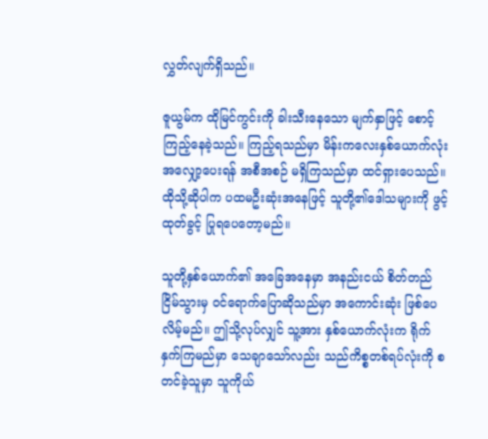လွှတ်လျက်ရှိသည်။

ဇူယွမ်က ထိုမြင်ကွင်းကို ခါးသီးနေသော မျက်နှာဖြင့် စောင့်ကြည့်နေခဲ့သည်။ ကြည့်ရသည်မှာ မိန်းကလေးနှစ်ယောက်လုံး အလျှော့ပေးရန် အစီအစဉ် မရှိကြသည်မှာ ထင်ရှားပေသည်။ ထိုသို့ဆိုပါက ပထမဦးဆုံးအနေဖြင့် သူတို့၏ဒေါသများကို ဖွင့်ထုတ်ခွင့် ပြုရပေတော့မည်။

သူတို့နှစ်ယောက်၏ အခြေအနေမှာ အနည်းငယ် စိတ်တည်ငြိမ်သွားမှ ဝင်ရောက်ပြောဆိုသည်မှာ အကောင်းဆုံး ဖြစ်ပေလိမ့်မည်။ ဤသို့လုပ်လျှင် သူ့အား နှစ်ယောက်လုံးက ရိုက်နှက်ကြမည်မှာ သေချာသော်လည်း သည်ကိစ္စတစ်ရပ်လုံးကို စတင်ခဲ့သူမှာ သူကိုယ်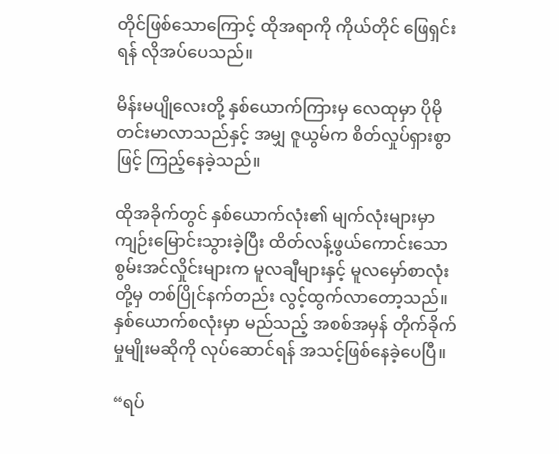တိုင်ဖြစ်သောကြောင့် ထိုအရာကို ကိုယ်တိုင် ဖြေရှင်းရန် လိုအပ်ပေသည်။

မိန်းမပျိုလေးတို့ နှစ်ယောက်ကြားမှ လေထုမှာ ပိုမိုတင်းမာလာသည်နှင့် အမျှ ဇူယွမ်က စိတ်လှုပ်ရှားစွာဖြင့် ကြည့်နေခဲ့သည်။

ထိုအခိုက်တွင် နှစ်ယောက်လုံး၏ မျက်လုံးများမှာ ကျဉ်းမြောင်းသွားခဲ့ပြီး ထိတ်လန့်ဖွယ်ကောင်းသော စွမ်းအင်လှိုင်းများက မူလချီများနှင့် မူလမှော်စာလုံးတို့မှ တစ်ပြိုင်နက်တည်း လွင့်ထွက်လာတော့သည်။ နှစ်ယောက်စလုံးမှာ မည်သည့် အစစ်အမှန် တိုက်ခိုက်မှုမျိုးမဆိုကို လုပ်ဆောင်ရန် အသင့်ဖြစ်နေခဲ့ပေပြီ။

“ရပ်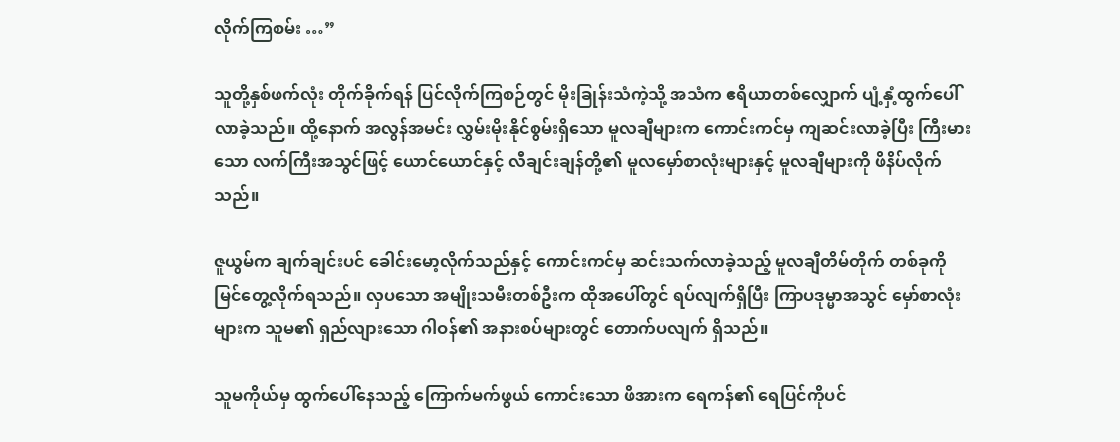လိုက်ကြစမ်း …”

သူတို့နှစ်ဖက်လုံး တိုက်ခိုက်ရန် ပြင်လိုက်ကြစဉ်တွင် မိုးခြုန်းသံကဲ့သို့ အသံက ဧရိယာတစ်လျှောက် ပျံ့နှံ့ထွက်ပေါ်လာခဲ့သည်။ ထို့နောက် အလွန်အမင်း လွှမ်းမိုးနိုင်စွမ်းရှိသော မူလချီများက ကောင်းကင်မှ ကျဆင်းလာခဲ့ပြီး ကြီးမားသော လက်ကြီးအသွင်ဖြင့် ယောင်ယောင်နှင့် လီချင်းချန်တို့၏ မူလမှော်စာလုံးများနှင့် မူလချီများကို ဖိနိပ်လိုက်သည်။

ဇူယွမ်က ချက်ချင်းပင် ခေါင်းမော့လိုက်သည်နှင့် ကောင်းကင်မှ ဆင်းသက်လာခဲ့သည့် မူလချီတိမ်တိုက် တစ်ခုကို မြင်တွေ့လိုက်ရသည်။ လှပသော အမျိုးသမီးတစ်ဦးက ထိုအပေါ်တွင် ရပ်လျက်ရှိပြီး ကြာပဒုမ္မာအသွင် မှော်စာလုံးများက သူမ၏ ရှည်လျားသော ဂါဝန်၏ အနားစပ်များတွင် တောက်ပလျက် ရှိသည်။

သူမကိုယ်မှ ထွက်ပေါ်နေသည့် ကြောက်မက်ဖွယ် ကောင်းသော ဖိအားက ရေကန်၏ ရေပြင်ကိုပင်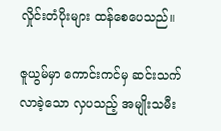လှိုင်းတံပိုးများ ထန်စေပေသည်။

ဇူယွမ်မှာ ကောင်းကင်မှ ဆင်းသက်လာခဲ့သော လှပသည့် အမျိုးသမီး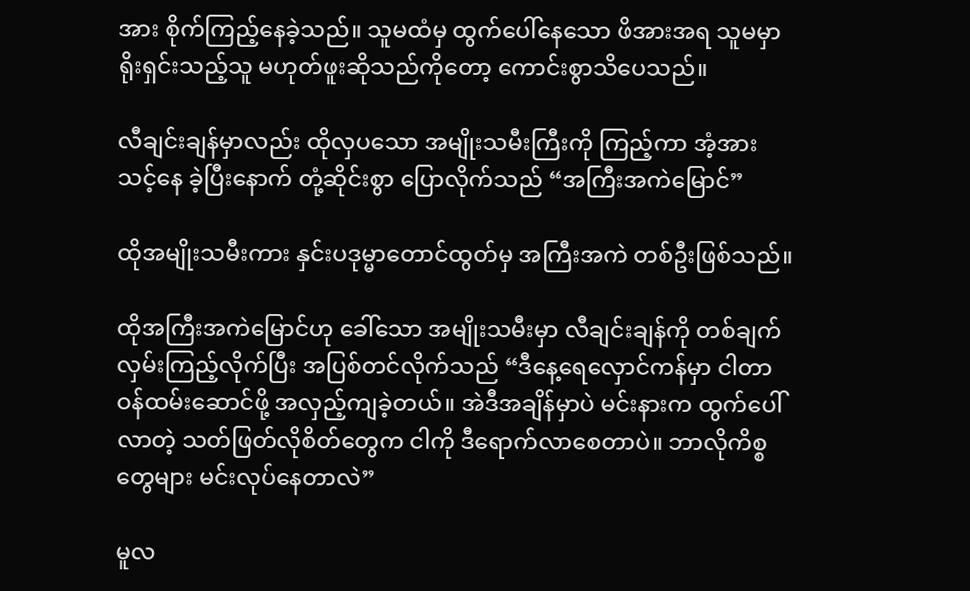အား စိုက်ကြည့်နေခဲ့သည်။ သူမထံမှ ထွက်ပေါ်နေသော ဖိအားအရ သူမမှာ ရိုးရှင်းသည့်သူ မဟုတ်ဖူးဆိုသည်ကိုတော့ ကောင်းစွာသိပေသည်။

လီချင်းချန်မှာလည်း ထိုလှပသော အမျိုးသမီးကြီးကို ကြည့်ကာ အံ့အားသင့်နေ ခဲ့ပြီးနောက် တုံ့ဆိုင်းစွာ ပြောလိုက်သည် “အကြီးအကဲမြောင်”

ထိုအမျိုးသမီးကား နှင်းပဒုမ္မာတောင်ထွတ်မှ အကြီးအကဲ တစ်ဦးဖြစ်သည်။

ထိုအကြီးအကဲမြောင်ဟု ခေါ်သော အမျိုးသမီးမှာ လီချင်းချန်ကို တစ်ချက် လှမ်းကြည့်လိုက်ပြီး အပြစ်တင်လိုက်သည် “ဒီနေ့ရေလှောင်ကန်မှာ ငါတာဝန်ထမ်းဆောင်ဖို့ အလှည့်ကျခဲ့တယ်။ အဲဒီအချိန်မှာပဲ မင်းနားက ထွက်ပေါ်လာတဲ့ သတ်ဖြတ်လိုစိတ်တွေက ငါကို ဒီရောက်လာစေတာပဲ။ ဘာလိုကိစ္စတွေများ မင်းလုပ်နေတာလဲ”

မူလ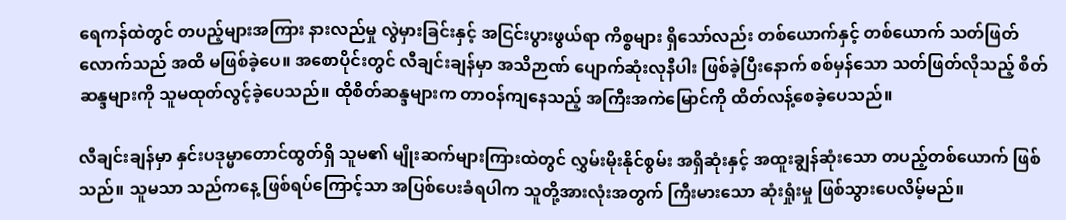ရေကန်ထဲတွင် တပည့်များအကြား နားလည်မှု လွဲမှားခြင်းနှင့် အငြင်းပွားဖွယ်ရာ ကိစ္စများ ရှိသော်လည်း တစ်ယောက်နှင့် တစ်ယောက် သတ်ဖြတ်လောက်သည် အထိ မဖြစ်ခဲ့ပေ။ အစောပိုင်းတွင် လီချင်းချန်မှာ အသိဉာဏ် ပျောက်ဆုံးလုနီပါး ဖြစ်ခဲ့ပြီးနောက် စစ်မှန်သော သတ်ဖြတ်လိုသည့် စိတ်ဆန္ဒများကို သူမထုတ်လွင့်ခဲ့ပေသည်။ ထိုစိတ်ဆန္ဒများက တာဝန်ကျနေသည့် အကြီးအကဲမြောင်ကို ထိတ်လန့်စေခဲ့ပေသည်။

လီချင်းချန်မှာ နှင်းပဒုမ္မာတောင်ထွတ်ရှိ သူမ၏ မျိုးဆက်များကြားထဲတွင် လွှမ်းမိုးနိုင်စွမ်း အရှိဆုံးနှင့် အထူးချွန်ဆုံးသော တပည့်တစ်ယောက် ဖြစ်သည်။ သူမသာ သည်ကနေ့ ဖြစ်ရပ်ကြောင့်သာ အပြစ်ပေးခံရပါက သူတို့အားလုံးအတွက် ကြီးမားသော ဆုံးရှုံးမှု ဖြစ်သွားပေလိမ့်မည်။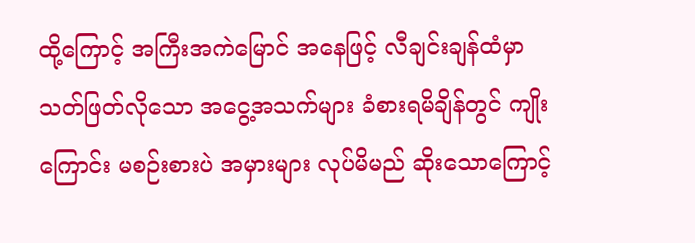ထို့ကြောင့် အကြီးအကဲမြောင် အနေဖြင့် လီချင်းချန်ထံမှာ သတ်ဖြတ်လိုသော အငွေ့အသက်များ ခံစားရမိချိန်တွင် ကျိုးကြောင်း မစဉ်းစားပဲ အမှားများ လုပ်မိမည် ဆိုးသောကြောင့်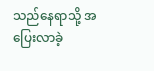သည်နေရာသို့ အပြေးလာခဲ့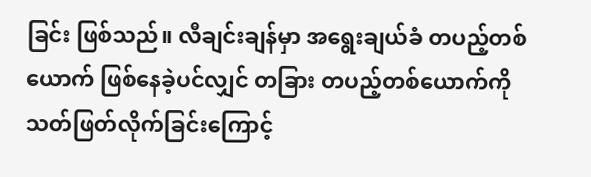ခြင်း ဖြစ်သည်။ လီချင်းချန်မှာ အရွေးချယ်ခံ တပည့်တစ်ယောက် ဖြစ်နေခဲ့ပင်လျှင် တခြား တပည့်တစ်ယောက်ကို သတ်ဖြတ်လိုက်ခြင်းကြောင့်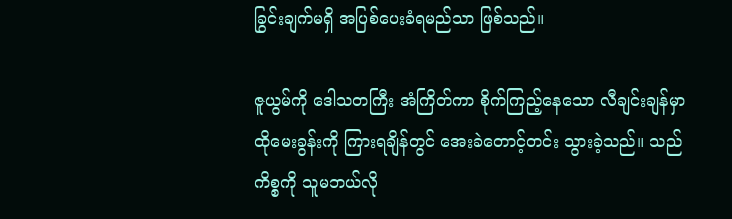ခြွင်းချက်မရှိ အပြစ်ပေးခံရမည်သာ ဖြစ်သည်။

ဇူယွမ်ကို ဒေါသတကြီး အံကြိတ်ကာ စိုက်ကြည့်နေသော လီချင်းချန်မှာ ထိုမေးခွန်းကို ကြားရချိန်တွင် အေးခဲတောင့်တင်း သွားခဲ့သည်။ သည်ကိစ္စကို သူမဘယ်လို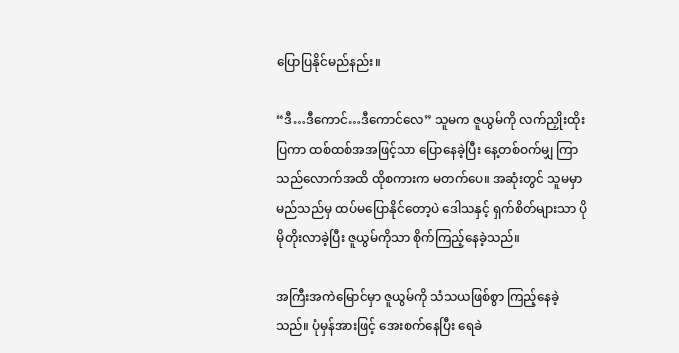ပြောပြနိုင်မည်နည်း။

“ဒီ…ဒီကောင်…ဒီကောင်လေ” သူမက ဇူယွမ်ကို လက်ညှိုးထိုးပြကာ ထစ်ထစ်အအဖြင့်သာ ပြောနေခဲ့ပြီး နေ့တစ်ဝက်မျှ ကြာသည်လောက်အထိ ထိုစကားက မတက်ပေ။ အဆုံးတွင် သူမမှာ မည်သည်မှ ထပ်မပြောနိုင်တော့ပဲ ဒေါသနှင့် ရှက်စိတ်များသာ ပိုမိုတိုးလာခဲ့ပြီး ဇူယွမ်ကိုသာ စိုက်ကြည့်နေခဲ့သည်။

အကြီးအကဲမြောင်မှာ ဇူယွမ်ကို သံသယဖြစ်စွာ ကြည့်နေခဲ့သည်။ ပုံမှန်အားဖြင့် အေးစက်နေပြီး ရေခဲ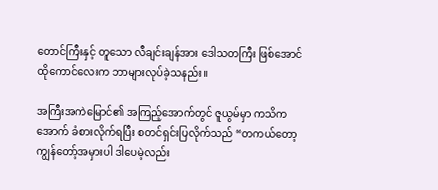တောင်ကြီးနှင့် တူသော လီချင်းချန်အား ဒေါသတကြီး ဖြစ်အောင် ထိုကောင်လေးက ဘာများလုပ်ခဲ့သနည်း။

အကြီးအကဲမြောင်၏ အကြည့်အောက်တွင် ဇူယွမ်မှာ ကသိကအောက် ခံစားလိုက်ရပြီး စတင်ရှင်းပြလိုက်သည် “တကယ်တော့ ကျွန်တော့်အမှားပါ ဒါပေမဲ့လည်း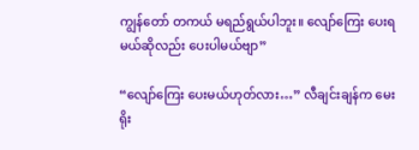ကျွန်တော် တကယ် မရည်ရွယ်ပါဘူး။ လျော်ကြေး ပေးရမယ်ဆိုလည်း ပေးပါမယ်ဗျာ”

“လျော်ကြေး ပေးမယ်ဟုတ်လား…” လီချင်းချန်က မေးရိုး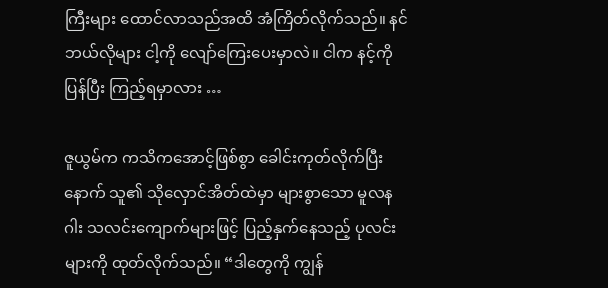ကြီးများ ထောင်လာသည်အထိ အံကြိတ်လိုက်သည်။ နင်ဘယ်လိုများ ငါ့ကို လျော်ကြေးပေးမှာလဲ။ ငါက နင့်ကို ပြန်ပြီး ကြည့်ရမှာလား …

ဇူယွမ်က ကသိကအောင့်ဖြစ်စွာ ခေါင်းကုတ်လိုက်ပြီးနောက် သူ၏ သိုလှောင်အိတ်ထဲမှာ များစွာသော မူလနဂါး သလင်းကျောက်များဖြင့် ပြည့်နှက်နေသည့် ပုလင်းများကို ထုတ်လိုက်သည်။ “ဒါတွေကို ကျွန်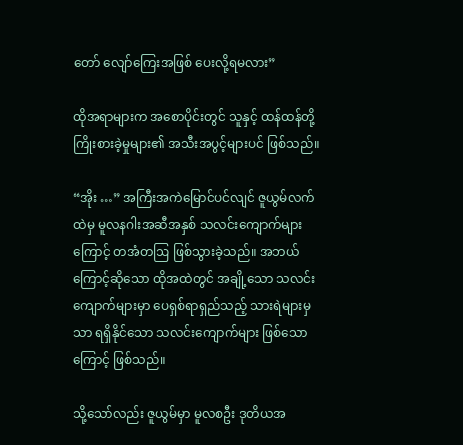တော် လျော်ကြေးအဖြစ် ပေးလို့ရမလား”

ထိုအရာများက အစောပိုင်းတွင် သူနှင့် ထန်ထန်တို့ ကြိုးစားခဲ့မှုများ၏ အသီးအပွင့်များပင် ဖြစ်သည်။

“အိုး …” အကြီးအကဲမြောင်ပင်လျင် ဇူယွမ်လက်ထဲမှ မူလနဂါးအဆီအနှစ် သလင်းကျောက်များကြောင့် တအံတဩ ဖြစ်သွားခဲ့သည်။ အဘယ်ကြောင့်ဆိုသော ထိုအထဲတွင် အချို့သော သလင်းကျောက်များမှာ ပေရှစ်ရာရှည်သည့် သားရဲများမှသာ ရရှိနိုင်သော သလင်းကျောက်များ ဖြစ်သောကြောင့် ဖြစ်သည်။

သို့သော်လည်း ဇူယွမ်မှာ မူလစဦး ဒုတိယအ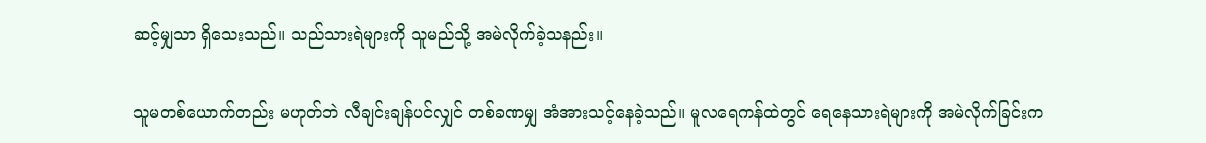ဆင့်မျှသာ ရှိသေးသည်။ သည်သားရဲများကို သူမည်သို့ အမဲလိုက်ခဲ့သနည်း။

သူမတစ်ယောက်တည်း မဟုတ်ဘဲ လီချင်းချန်ပင်လျှင် တစ်ခဏမျှ အံအားသင့်နေခဲ့သည်။ မူလရေကန်ထဲတွင် ရေနေသားရဲများကို အမဲလိုက်ခြင်းက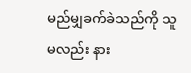မည်မျှခက်ခဲသည်ကို သူမလည်း နား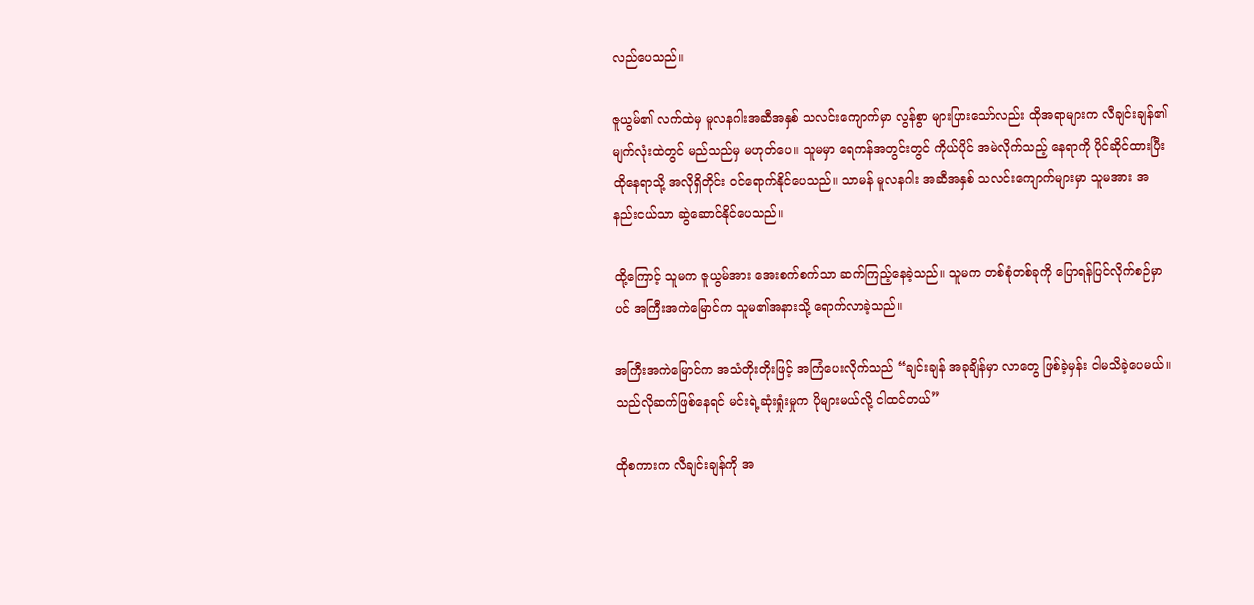လည်ပေသည်။

ဇူယွမ်၏ လက်ထဲမှ မူလနဂါးအဆီအနှစ် သလင်းကျောက်မှာ လွန်စွာ များပြားသော်လည်း ထိုအရာများက လီချင်းချန်၏ မျက်လုံးထဲတွင် မည်သည်မှ မဟုတ်ပေ။ သူမမှာ ရေကန်အတွင်းတွင် ကိုယ်ပိုင် အမဲလိုက်သည့် နေရာကို ပိုင်ဆိုင်ထားပြီး ထိုနေရာသို့ အလိုရှိတိုင်း ဝင်ရောက်နိုင်ပေသည်။ သာမန် မူလနဂါး အဆီအနှစ် သလင်းကျောက်များမှာ သူမအား အနည်းငယ်သာ ဆွဲဆောင်နိုင်ပေသည်။

ထို့ကြောင့် သူမက ဇူယွမ်အား အေးစက်စက်သာ ဆက်ကြည့်နေခဲ့သည်။ သူမက တစ်စုံတစ်ခုကို ပြောရန်ပြင်လိုက်စဉ်မှာပင် အကြီးအကဲမြောင်က သူမ၏အနားသို့ ရောက်လာခဲ့သည်။

အကြီးအကဲမြောင်က အသံတိုးတိုးဖြင့် အကြံပေးလိုက်သည် “ချင်းချန် အခုချိန်မှာ လာတွေ ဖြစ်ခဲ့မှန်း ငါမသိခဲ့ပေမယ်။ သည်လိုဆက်ဖြစ်နေရင် မင်းရဲ့ဆုံးရှုံးမှုက ပိုများမယ်လို့ ငါထင်တယ်”

ထိုစကားက လီချင်းချန်ကို အ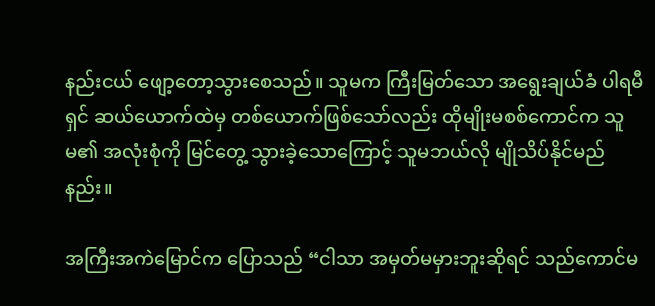နည်းငယ် ဖျော့တော့သွားစေသည်။ သူမက ကြီးမြတ်သော အရွေးချယ်ခံ ပါရမီရှင် ဆယ်ယောက်ထဲမှ တစ်ယောက်ဖြစ်သော်လည်း ထိုမျိုးမစစ်ကောင်က သူမ၏ အလုံးစုံကို မြင်တွေ့ သွားခဲ့သောကြောင့် သူမဘယ်လို မျိုသိပ်နိုင်မည်နည်း။

အကြီးအကဲမြောင်က ပြောသည် “ငါသာ အမှတ်မမှားဘူးဆိုရင် သည်ကောင်မ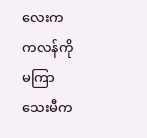လေးက ကလန်ကို မကြာသေးမီက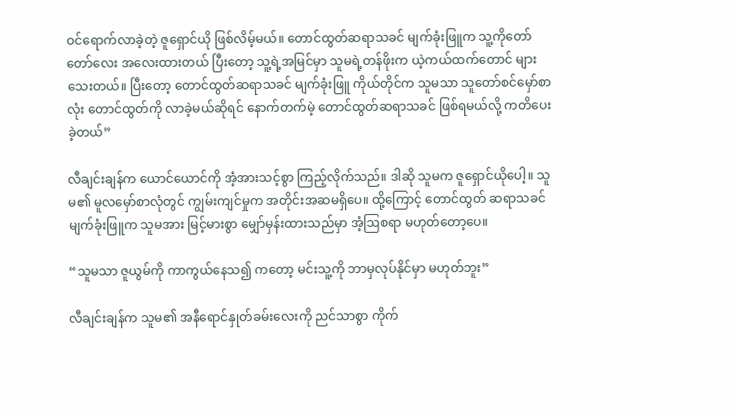ဝင်ရောက်လာခဲ့တဲ့ ဇူရှောင်ယို ဖြစ်လိမ့်မယ်။ တောင်ထွတ်ဆရာသခင် မျက်ခုံးဖြူက သူ့ကိုတော်တော်လေး အလေးထားတယ် ပြီးတော့ သူ့ရဲ့အမြင်မှာ သူမရဲ့တန်ဖိုးက ယဲ့ကယ်ထက်တောင် များသေးတယ်။ ပြီးတော့ တောင်ထွတ်ဆရာသခင် မျက်ခုံးဖြူ ကိုယ်တိုင်က သူမသာ သူတော်စင်မှော်စာလုံး တောင်ထွတ်ကို လာခဲ့မယ်ဆိုရင် နောက်တက်မဲ့ တောင်ထွတ်ဆရာသခင် ဖြစ်ရမယ်လို့ ကတိပေးခဲ့တယ်”

လီချင်းချန်က ယောင်ယောင်ကို အံ့အားသင့်စွာ ကြည့်လိုက်သည်။ ဒါဆို သူမက ဇူရှောင်ယိုပေါ့။ သူမ၏ မူလမှော်စာလုံတွင် ကျွမ်းကျင်မှုက အတိုင်းအဆမရှိပေ။ ထို့ကြောင့် တောင်ထွတ် ဆရာသခင် မျက်ခုံးဖြူက သူမအား မြင့်မားစွာ မျှော်မှန်းထားသည်မှာ အံ့ဩစရာ မဟုတ်တော့ပေ။

“သူမသာ ဇူယွမ်ကို ကာကွယ်နေသ၍ ကတော့ မင်းသူ့ကို ဘာမှလုပ်နိုင်မှာ မဟုတ်ဘူး”

လီချင်းချန်က သူမ၏ အနီရောင်နှုတ်ခမ်းလေးကို ညင်သာစွာ ကိုက်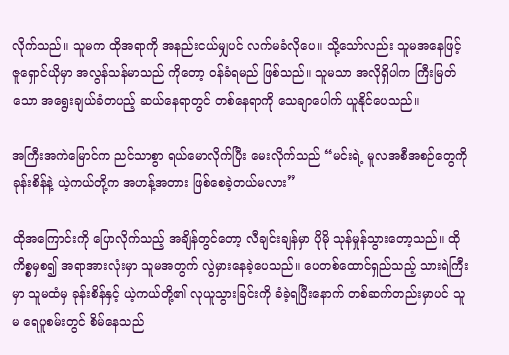လိုက်သည်။ သူမက ထိုအရာကို အနည်းငယ်မျှပင် လက်မခံလိုပေ။ သို့သော်လည်း သူမအနေဖြင့် ဇူရှောင်ယိုမှာ အလွန်သန်မာသည် ကိုတော့ ဝန်ခံရမည် ဖြစ်သည်။ သူမသာ အလိုရှိပါက ကြီးမြတ်သော အရွေးချယ်ခံတပည့် ဆယ်နေရာတွင် တစ်နေရာကို သေချာပေါက် ယူနိုင်ပေသည်။

အကြီးအကဲမြောင်က ညင်သာစွာ ရယ်မောလိုက်ပြီး မေးလိုက်သည် “မင်းရဲ့ မူလအစီအစဉ်တွေကို ခုန်းစိန်နဲ့ ယဲ့ကယ်တို့က အဟန့်အတား ဖြစ်စေခဲ့တယ်မလား”

ထိုအကြောင်းကို ပြောလိုက်သည့် အချိန်တွင်တော့ လီချင်းချန်မှာ ပိုမို သုန်မှုန်သွားတော့သည်။ ထိုကိစ္စမှစ၍ အရာအားလုံးမှာ သူမအတွက် လွဲမှားနေခဲ့ပေသည်။ ပေတစ်ထောင်ရှည်သည့် သားရဲကြီးမှာ သူမထံမှ ခုန်းစိန်နှင့် ယဲ့ကယ်တို့၏ လုယူသွားခြင်းကို ခံခဲ့ရပြီးနောက် တစ်ဆက်တည်းမှာပင် သူမ ရေပူစမ်းတွင် စိမ်နေသည်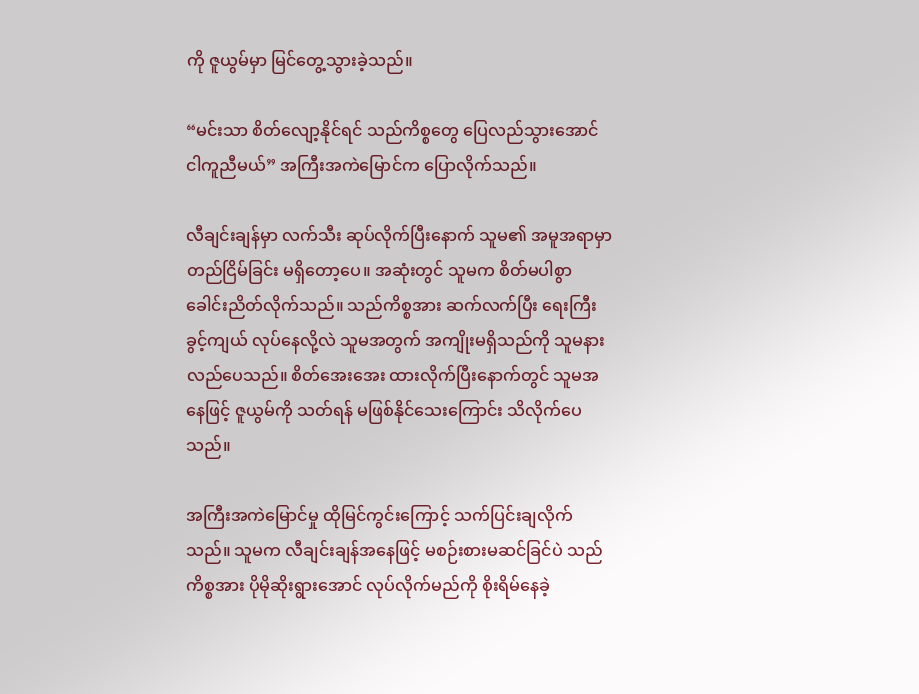ကို ဇူယွမ်မှာ မြင်တွေ့သွားခဲ့သည်။

“မင်းသာ စိတ်လျော့နိုင်ရင် သည်ကိစ္စတွေ ပြေလည်သွားအောင် ငါကူညီမယ်” အကြီးအကဲမြောင်က ပြောလိုက်သည်။

လီချင်းချန်မှာ လက်သီး ဆုပ်လိုက်ပြီးနောက် သူမ၏ အမူအရာမှာ တည်ငြိမ်ခြင်း မရှိတော့ပေ။ အဆုံးတွင် သူမက စိတ်မပါစွာ ခေါင်းညိတ်လိုက်သည်။ သည်ကိစ္စအား ဆက်လက်ပြီး ရေးကြီးခွင့်ကျယ် လုပ်နေလို့လဲ သူမအတွက် အကျိုးမရှိသည်ကို သူမနားလည်ပေသည်။ စိတ်အေးအေး ထားလိုက်ပြီးနောက်တွင် သူမအနေဖြင့် ဇူယွမ်ကို သတ်ရန် မဖြစ်နိုင်သေးကြောင်း သိလိုက်ပေသည်။

အကြီးအကဲမြောင်မှု ထိုမြင်ကွင်းကြောင့် သက်ပြင်းချလိုက်သည်။ သူမက လီချင်းချန်အနေဖြင့် မစဉ်းစားမဆင်ခြင်ပဲ သည်ကိစ္စအား ပိုမိုဆိုးရွားအောင် လုပ်လိုက်မည်ကို စိုးရိမ်နေခဲ့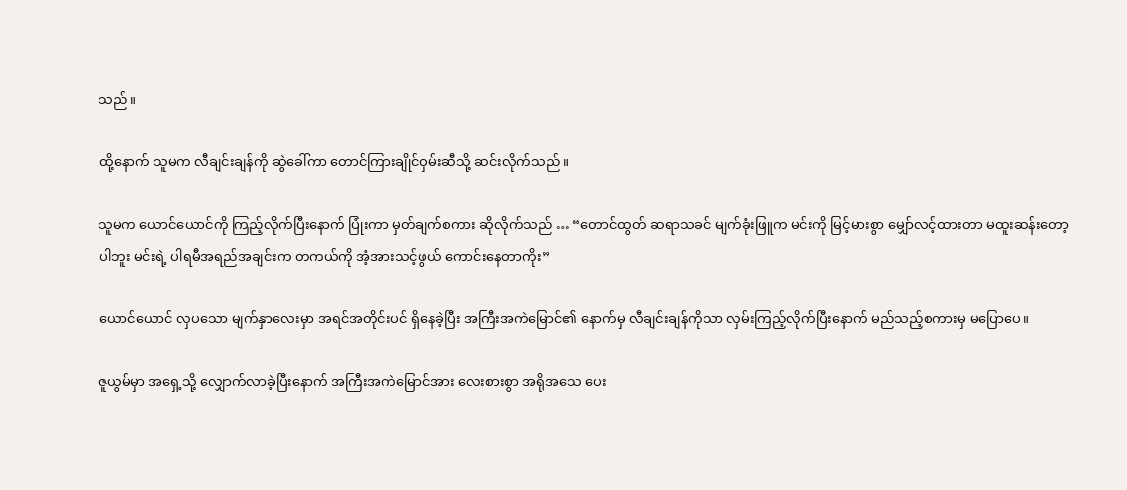သည်။

ထို့နောက် သူမက လီချင်းချန်ကို ဆွဲခေါ်ကာ တောင်ကြားချိုင်ဝှမ်းဆီသို့ ဆင်းလိုက်သည်။

သူမက ယောင်ယောင်ကို ကြည့်လိုက်ပြီးနောက် ပြုံးကာ မှတ်ချက်စကား ဆိုလိုက်သည် … “တောင်ထွတ် ဆရာသခင် မျက်ခုံးဖြူက မင်းကို မြင့်မားစွာ မျှော်လင့်ထားတာ မထူးဆန်းတော့ပါဘူး မင်းရဲ့ ပါရမီအရည်အချင်းက တကယ်ကို အံ့အားသင့်ဖွယ် ကောင်းနေတာကိုး”

ယောင်ယောင် လှပသော မျက်နှာလေးမှာ အရင်အတိုင်းပင် ရှိနေခဲ့ပြီး အကြီးအကဲမြောင်၏ နောက်မှ လီချင်းချန်ကိုသာ လှမ်းကြည့်လိုက်ပြီးနောက် မည်သည့်စကားမှ မပြောပေ။

ဇူယွမ်မှာ အရှေ့သို့ လျှောက်လာခဲ့ပြီးနောက် အကြီးအကဲမြောင်အား လေးစားစွာ အရိုအသေ ပေး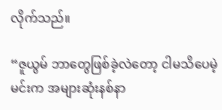လိုက်သည်။

“ဇူယွမ် ဘာတွေဖြစ်ခဲ့လဲတော့ ငါမသိပေမဲ့ မင်းက အများဆုံးနစ်နာ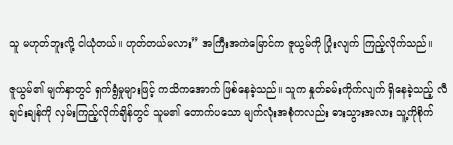သူ မဟုတ်ဘူးလို့ ငါယုံတယ်။ ဟုတ်တယ်မလား” အကြီးအကဲမြောင်က ဇူယွမ်ကို ပြုံးလျက် ကြည့်လိုက်သည်။

ဇူယွမ်၏ မျက်နှာတွင် ရှက်ရွံမှုများဖြင့် ကသိကအောက် ဖြစ်နေခဲ့သည်။ သူက နှုတ်ခမ်းကိုက်လျက် ရှိနေခဲ့သည့် လီချင်းချန်ကို လှမ်းကြည့်လိုက်ချိန်တွင် သူမ၏ တောက်ပသော မျက်လုံးအစုံကလည်း ဓားသွားအလား သူ့ကိုစိုက်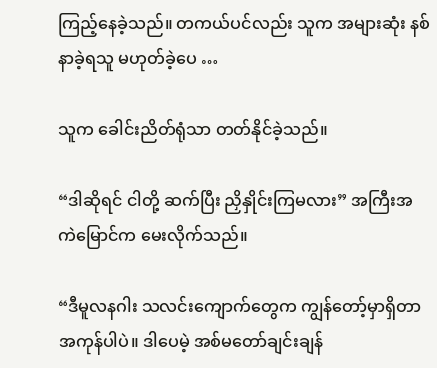ကြည့်နေခဲ့သည်။ တကယ်ပင်လည်း သူက အများဆုံး နစ်နာခဲ့ရသူ မဟုတ်ခဲ့ပေ …

သူက ခေါင်းညိတ်ရုံသာ တတ်နိုင်ခဲ့သည်။

“ဒါဆိုရင် ငါတို့ ဆက်ပြီး ညှိနှိုင်းကြမလား” အကြီးအကဲမြောင်က မေးလိုက်သည်။

“ဒီမူလနဂါး သလင်းကျောက်တွေက ကျွန်တော့်မှာရှိတာ အကုန်ပါပဲ။ ဒါပေမဲ့ အစ်မတော်ချင်းချန်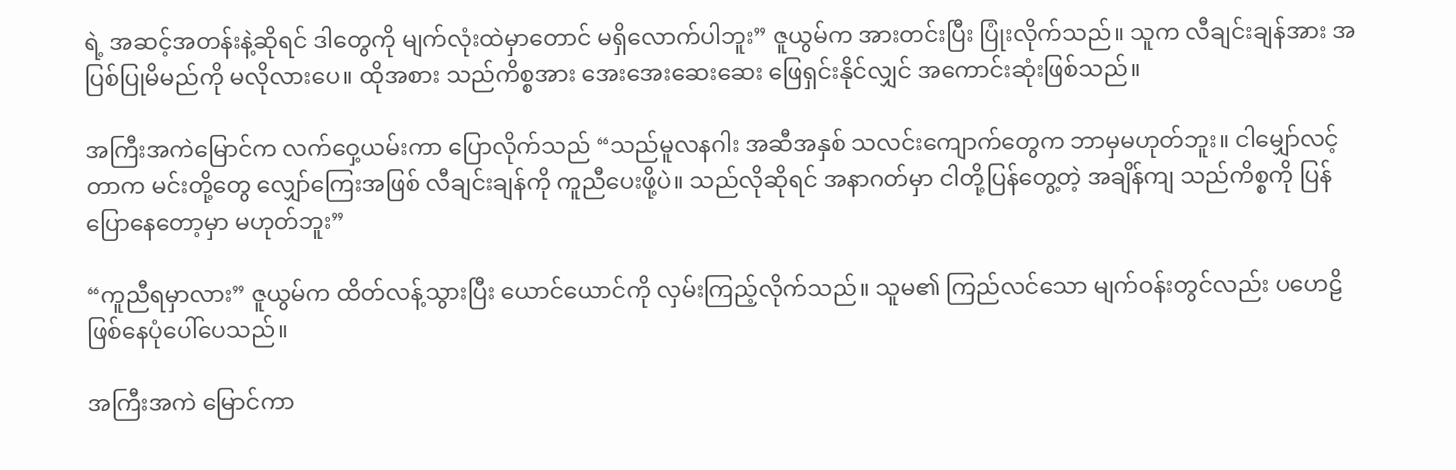ရဲ့ အဆင့်အတန်းနဲ့ဆိုရင် ဒါတွေကို မျက်လုံးထဲမှာတောင် မရှိလောက်ပါဘူး” ဇူယွမ်က အားတင်းပြီး ပြုံးလိုက်သည်။ သူက လီချင်းချန်အား အပြစ်ပြုမိမည်ကို မလိုလားပေ။ ထိုအစား သည်ကိစ္စအား အေးအေးဆေးဆေး ဖြေရှင်းနိုင်လျှင် အကောင်းဆုံးဖြစ်သည်။

အကြီးအကဲမြောင်က လက်ဝှေ့ယမ်းကာ ပြောလိုက်သည် “သည်မူလနဂါး အဆီအနှစ် သလင်းကျောက်တွေက ဘာမှမဟုတ်ဘူး။ ငါမျှော်လင့်တာက မင်းတို့တွေ လျှော်ကြေးအဖြစ် လီချင်းချန်ကို ကူညီပေးဖို့ပဲ။ သည်လိုဆိုရင် အနာဂတ်မှာ ငါတို့ပြန်တွေ့တဲ့ အချိန်ကျ သည်ကိစ္စကို ပြန်ပြောနေတော့မှာ မဟုတ်ဘူး”

“ကူညီရမှာလား” ဇူယွမ်က ထိတ်လန့်သွားပြီး ယောင်ယောင်ကို လှမ်းကြည့်လိုက်သည်။ သူမ၏ ကြည်လင်သော မျက်ဝန်းတွင်လည်း ပဟေဠိ ဖြစ်နေပုံပေါ်ပေသည်။

အကြီးအကဲ မြောင်ကာ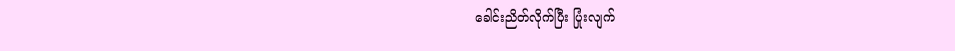ခေါင်းညိတ်လိုက်ပြီး ပြုံးလျက်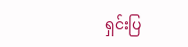ရှင်းပြ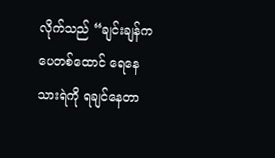လိုက်သည် “ချင်းချန်က ပေတစ်ထောင် ရေနေသားရဲကို ရချင်နေတာ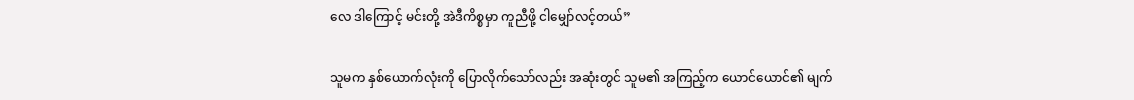လေ ဒါကြောင့် မင်းတို့ အဲဒီကိစ္စမှာ ကူညီဖို့ ငါမျှော်လင့်တယ်”

သူမက နှစ်ယောက်လုံးကို ပြောလိုက်သော်လည်း အဆုံးတွင် သူမ၏ အကြည့်က ယောင်ယောင်၏ မျက်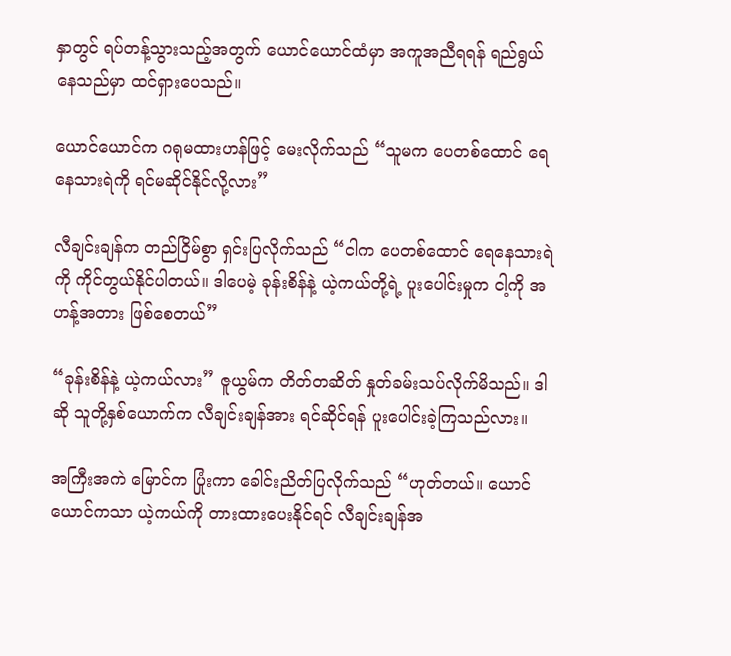နှာတွင် ရပ်တန့်သွားသည့်အတွက် ယောင်ယောင်ထံမှာ အကူအညီရရန် ရည်ရွယ်နေသည်မှာ ထင်ရှားပေသည်။

ယောင်ယောင်က ဂရုမထားဟန်ဖြင့် မေးလိုက်သည် “သူမက ပေတစ်ထောင် ရေနေသားရဲကို ရင်မဆိုင်နိုင်လို့လား”

လီချင်းချန်က တည်ငြိမ်စွာ ရှင်းပြလိုက်သည် “ငါက ပေတစ်ထောင် ရေနေသားရဲကို ကိုင်တွယ်နိုင်ပါတယ်။ ဒါပေမဲ့ ခုန်းစိန်နဲ့ ယဲ့ကယ်တို့ရဲ့ ပူးပေါင်းမှုက ငါ့ကို အဟန့်အတား ဖြစ်စေတယ်”

“ခုန်းစိန်နဲ့ ယဲ့ကယ်လား” ဇူယွမ်က တိတ်တဆိတ် နှုတ်ခမ်းသပ်လိုက်မိသည်။ ဒါဆို သူတို့နှစ်ယောက်က လီချင်းချန်အား ရင်ဆိုင်ရန် ပူးပေါင်းခဲ့ကြသည်လား။

အကြီးအကဲ မြောင်က ပြုံးကာ ခေါင်းညိတ်ပြလိုက်သည် “ဟုတ်တယ်။ ယောင်ယောင်ကသာ ယဲ့ကယ်ကို တားထားပေးနိုင်ရင် လီချင်းချန်အ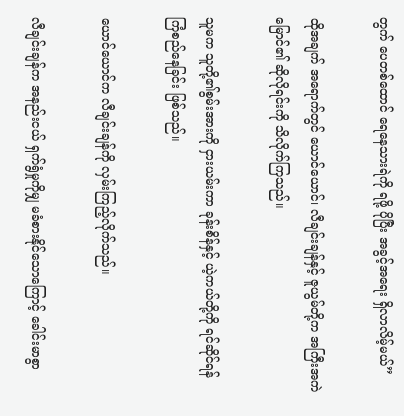တွက် ပေတစ်ထောင် ရေနေသားရဲကို ရဖို့ ပိုပြီး အခွင့်အရေး ရှိလာလိမ့်မယ်”

ထိုအချက် အရောက်တွင် ယောင်ယောင်၊ လီချင်းချန်နှင့် ဇူယွမ်တို့က အကြီးအကဲမြောင်၏ ဆိုလိုရင်းကို သိလိုက်ကြသည်။

သူမက သူတို့၏စွမ်းအားကို ငှားယမ်းကာ ခုန်းစိန်နှင့် ယဲ့ကယ်တို့ကို ရင်ဆိုင်ရန် ကြံစည်နေခြင်း ဖြစ်သည်။

ယောင်ယောင်က လီချင်းချန်ကို လှမ်းကြည့်လိုက်သည်။

လီချင်းချန်က အနည်းငယ် ရှက်ရွံမှုကိုမျှ မခံစားနိုင်သောကြောင့် ခေါင်းမာစွာ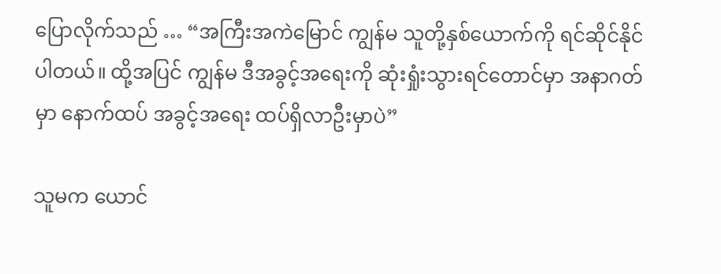ပြောလိုက်သည် … “အကြီးအကဲမြောင် ကျွန်မ သူတို့နှစ်ယောက်ကို ရင်ဆိုင်နိုင်ပါတယ်။ ထို့အပြင် ကျွန်မ ဒီအခွင့်အရေးကို ဆုံးရှုံးသွားရင်တောင်မှာ အနာဂတ်မှာ နောက်ထပ် အခွင့်အရေး ထပ်ရှိလာဦးမှာပဲ”

သူမက ယောင်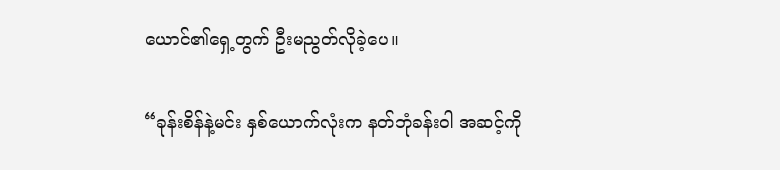ယောင်၏ရှေ့တွက် ဦးမညွတ်လိုခဲ့ပေ။

“ခုန်းစိန်နဲ့မင်း နှစ်ယောက်လုံးက နတ်ဘုံခန်းဝါ အဆင့်ကို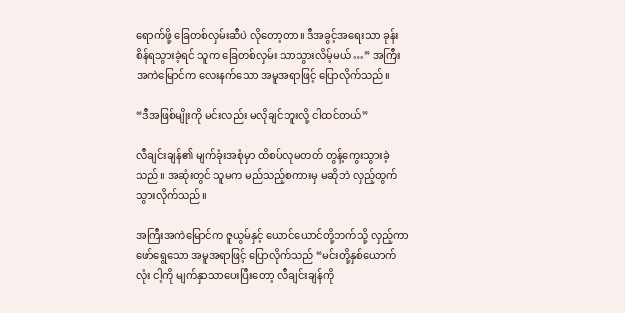ရောက်ဖို့ ခြေတစ်လှမ်းဆီပဲ လိုတော့တာ။ ဒီအခွင့်အရေးသာ ခုန်းစိန်ရသွားခဲ့ရင် သူက ခြေတစ်လှမ်း သာသွားလိမ့်မယ် …” အကြီးအကဲမြောင်က လေးနက်သော အမူအရာဖြင့် ပြောလိုက်သည်။

“ဒီအဖြစ်မျိုးကို မင်းလည်း မလိုချင်ဘူးလို့ ငါထင်တယ်”

လီချင်းချန်၏ မျက်ခုံးအစုံမှာ ထိစပ်လုမတတ် တွန့်ကွေးသွားခဲ့သည်။ အဆုံးတွင် သူမက မည်သည့်စကားမှ မဆိုဘဲ လှည့်ထွက်သွားလိုက်သည်။

အကြီးအကဲမြောင်က ဇူယွမ်နှင့် ယောင်ယောင်တို့ဘက်သို့ လှည့်ကာ ဖော်ရွေသော အမူအရာဖြင့် ပြောလိုက်သည် “မင်းတို့နှစ်ယောက်လုံး ငါ့ကို မျက်နှာသာပေးပြီးတော့ လီချင်းချန်ကို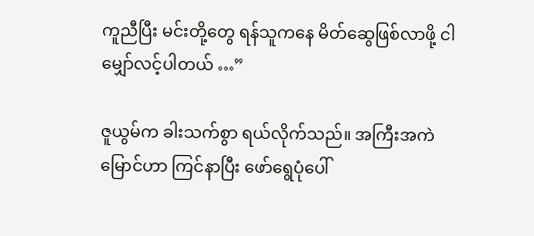ကူညီပြီး မင်းတို့တွေ ရန်သူကနေ မိတ်ဆွေဖြစ်လာဖို့ ငါမျှော်လင့်ပါတယ် …”

ဇူယွမ်က ခါးသက်စွာ ရယ်လိုက်သည်။ အကြီးအကဲမြောင်ဟာ ကြင်နာပြီး ဖော်ရွေပုံပေါ်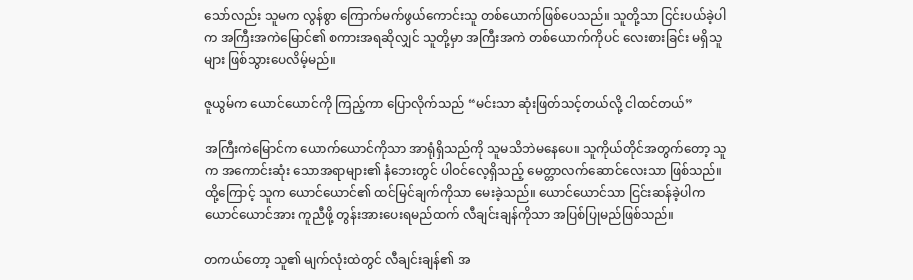သော်လည်း သူမက လွန်စွာ ကြောက်မက်ဖွယ်ကောင်းသူ တစ်ယောက်ဖြစ်ပေသည်။ သူတို့သာ ငြင်းပယ်ခဲ့ပါက အကြီးအကဲမြောင်၏ စကားအရဆိုလျှင် သူတို့မှာ အကြီးအကဲ တစ်ယောက်ကိုပင် လေးစားခြင်း မရှိသူများ ဖြစ်သွားပေလိမ့်မည်။

ဇူယွမ်က ယောင်ယောင်ကို ကြည့်ကာ ပြောလိုက်သည် “မင်းသာ ဆုံးဖြတ်သင့်တယ်လို့ ငါထင်တယ်”

အကြီးကဲမြောင်က ယောက်ယောင်ကိုသာ အာရုံရှိသည်ကို သူမသိဘဲမနေပေ။ သူကိုယ်တိုင်အတွက်တော့ သူက အကောင်းဆုံး သောအရာများ၏ နံဘေးတွင် ပါဝင်လေ့ရှိသည့် မေတ္တာလက်ဆောင်လေးသာ ဖြစ်သည်။ ထို့ကြောင့် သူက ယောင်ယောင်၏ ထင်မြင်ချက်ကိုသာ မေးခဲ့သည်။ ယောင်ယောင်သာ ငြင်းဆန်ခဲ့ပါက ယောင်ယောင်အား ကူညီဖို့ တွန်းအားပေးရမည်ထက် လီချင်းချန်ကိုသာ အပြစ်ပြုမည်ဖြစ်သည်။

တကယ်တော့ သူ၏ မျက်လုံးထဲတွင် လီချင်းချန်၏ အ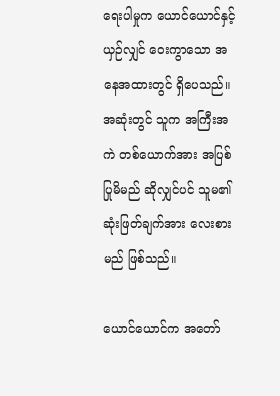ရေးပါမှုက ယောင်ယောင်နှင့်ယှဉ်လျှင် ဝေးကွာသော အနေအထားတွင် ရှိပေသည်။ အဆုံးတွင် သူက အကြီးအကဲ တစ်ယောက်အား အပြစ်ပြုမိမည် ဆိုလျှင်ပင် သူမ၏ ဆုံးဖြတ်ချက်အား လေးစားမည် ဖြစ်သည်။

ယောင်ယောင်က အတော်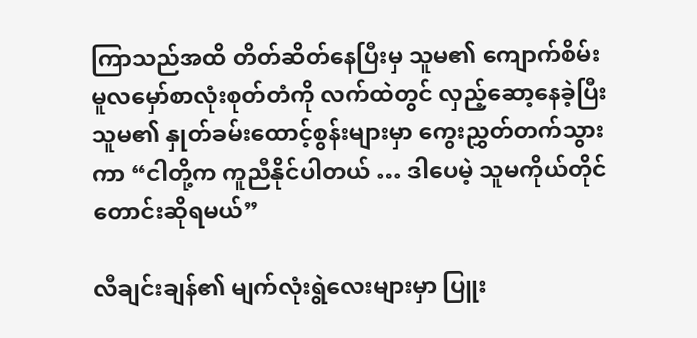ကြာသည်အထိ တိတ်ဆိတ်နေပြီးမှ သူမ၏ ကျောက်စိမ်း မူလမှော်စာလုံးစုတ်တံကို လက်ထဲတွင် လှည့်ဆော့နေခဲ့ပြီး သူမ၏ နှုတ်ခမ်းထောင့်စွန်းများမှာ ကွေးညွှတ်တက်သွားကာ “ငါတို့က ကူညီနိုင်ပါတယ် … ဒါပေမဲ့ သူမကိုယ်တိုင် တောင်းဆိုရမယ်”

လီချင်းချန်၏ မျက်လုံးရွဲလေးများမှာ ပြူး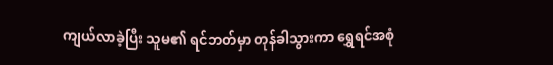ကျယ်လာခဲ့ပြီး သူမ၏ ရင်ဘတ်မှာ တုန်ခါသွားကာ ရွှေရင်အစုံ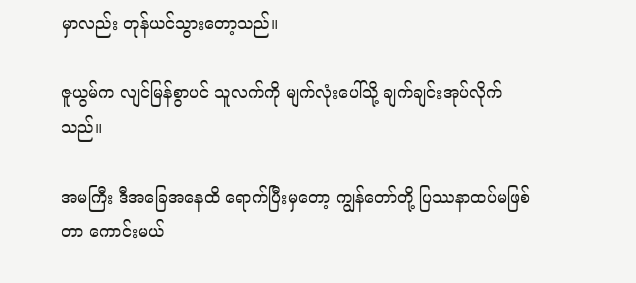မှာလည်း တုန်ယင်သွားတော့သည်။

ဇူယွမ်က လျင်မြန်စွာပင် သူလက်ကို မျက်လုံးပေါ်သို့ ချက်ချင်းအုပ်လိုက်သည်။

အမကြီး ဒီအခြေအနေထိ ရောက်ပြီးမှတော့ ကျွန်တော်တို့ ပြဿနာထပ်မဖြစ်တာ ကောင်းမယ်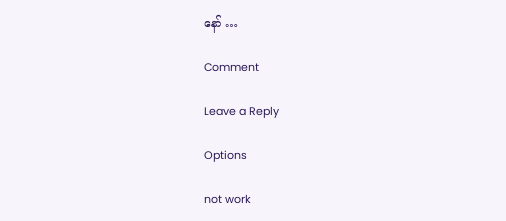နော် …

Comment

Leave a Reply

Options

not work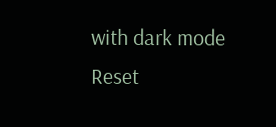with dark mode
Reset